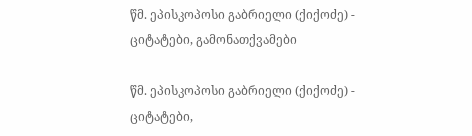წმ. ეპისკოპოსი გაბრიელი (ქიქოძე) - ციტატები, გამონათქვამები

წმ. ეპისკოპოსი გაბრიელი (ქიქოძე) - ციტატები,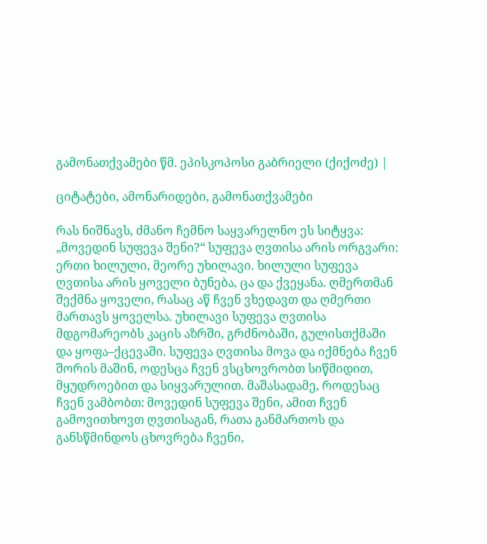გამონათქვამები წმ. ეპისკოპოსი გაბრიელი (ქიქოძე) |

ციტატები, ამონარიდები, გამონათქვამები

რას ნიშნავს, ძმანო ჩემნო საყვარელნო ეს სიტყვა: „მოვედინ სუფევა შენი?“ სუფევა ღვთისა არის ორგვარი: ერთი ხილული, მეორე უხილავი. ხილული სუფევა ღვთისა არის ყოველი ბუნება, ცა და ქვეყანა. ღმერთმან შექმნა ყოველი, რასაც აწ ჩვენ ვხედავთ და ღმერთი მართავს ყოველსა. უხილავი სუფევა ღვთისა მდგომარეობს კაცის აზრში, გრძნობაში, გულისთქმაში და ყოფა–ქცევაში. სუფევა ღვთისა მოვა და იქმნება ჩვენ შორის მაშინ, ოდესცა ჩვენ ვსცხოვრობთ სიწმიდით, მყუდროებით და სიყვარულით. მაშასადამე, როდესაც ჩვენ ვამბობთ: მოვედინ სუფევა შენი, ამით ჩვენ გამოვითხოვთ ღვთისაგან, რათა განმართოს და განსწმინდოს ცხოვრება ჩვენი,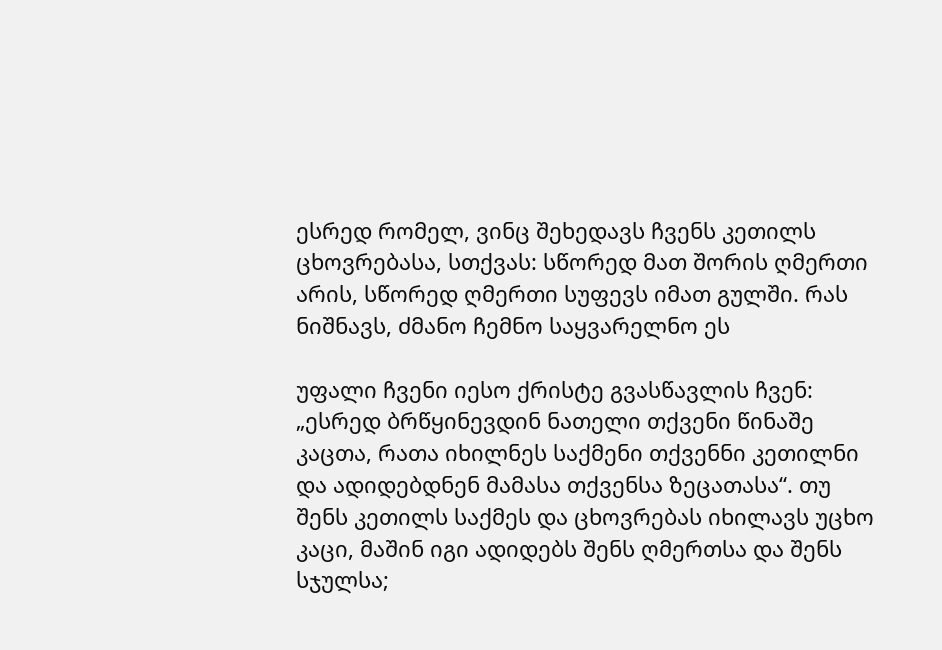ესრედ რომელ, ვინც შეხედავს ჩვენს კეთილს ცხოვრებასა, სთქვას: სწორედ მათ შორის ღმერთი არის, სწორედ ღმერთი სუფევს იმათ გულში. რას ნიშნავს, ძმანო ჩემნო საყვარელნო ეს

უფალი ჩვენი იესო ქრისტე გვასწავლის ჩვენ: „ესრედ ბრწყინევდინ ნათელი თქვენი წინაშე კაცთა, რათა იხილნეს საქმენი თქვენნი კეთილნი და ადიდებდნენ მამასა თქვენსა ზეცათასა“. თუ შენს კეთილს საქმეს და ცხოვრებას იხილავს უცხო კაცი, მაშინ იგი ადიდებს შენს ღმერთსა და შენს სჯულსა;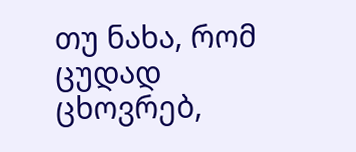თუ ნახა, რომ ცუდად ცხოვრებ,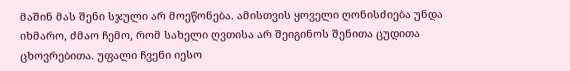მაშინ მას შენი სჯული არ მოეწონება. ამისთვის ყოველი ღონისძიება უნდა იხმარო, ძმაო ჩემო, რომ სახელი ღვთისა არ შეიგინოს შენითა ცუდითა ცხოვრებითა. უფალი ჩვენი იესო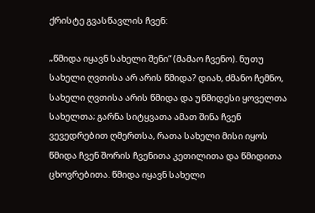ქრისტე გვასწავლის ჩვენ:

„წმიდა იყავნ სახელი შენი“ (მამაო ჩვენო). ნუთუ სახელი ღვთისა არ არის წმიდა? დიახ, ძმანო ჩემნო, სახელი ღვთისა არის წმიდა და უწმიდესი ყოველთა სახელთა; გარნა სიტყვათა ამათ შინა ჩვენ ვევედრებით ღმერთსა, რათა სახელი მისი იყოს წმიდა ჩვენ შორის ჩვენითა კეთილითა და წმიდითა ცხოვრებითა. წმიდა იყავნ სახელი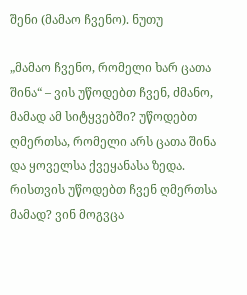შენი (მამაო ჩვენო). ნუთუ

„მამაო ჩვენო, რომელი ხარ ცათა შინა“ – ვის უწოდებთ ჩვენ, ძმანო, მამად ამ სიტყვებში? უწოდებთ ღმერთსა, რომელი არს ცათა შინა და ყოველსა ქვეყანასა ზედა. რისთვის უწოდებთ ჩვენ ღმერთსა მამად? ვინ მოგვცა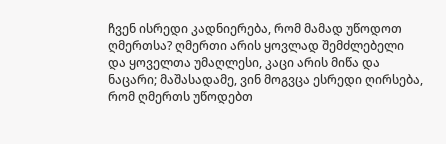ჩვენ ისრედი კადნიერება, რომ მამად უწოდოთ ღმერთსა? ღმერთი არის ყოვლად შემძლებელი და ყოველთა უმაღლესი, კაცი არის მიწა და ნაცარი; მაშასადამე, ვინ მოგვცა ესრედი ღირსება, რომ ღმერთს უწოდებთ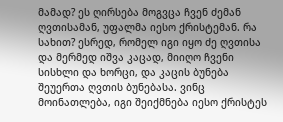მამად? ეს ღირსება მოგვცა ჩვენ ძემან ღვთისამან, უფალმა იესო ქრისტემან. რა სახით? ესრედ, რომელ იგი იყო ძე ღვთისა და მერმედ იშვა კაცად, მიიღო ჩვენი სისხლი და ხორცი, და კაცის ბუნება შეუერთა ღვთის ბუნებასა. ვინც მოინათლება, იგი შეიქმნება იესო ქრისტეს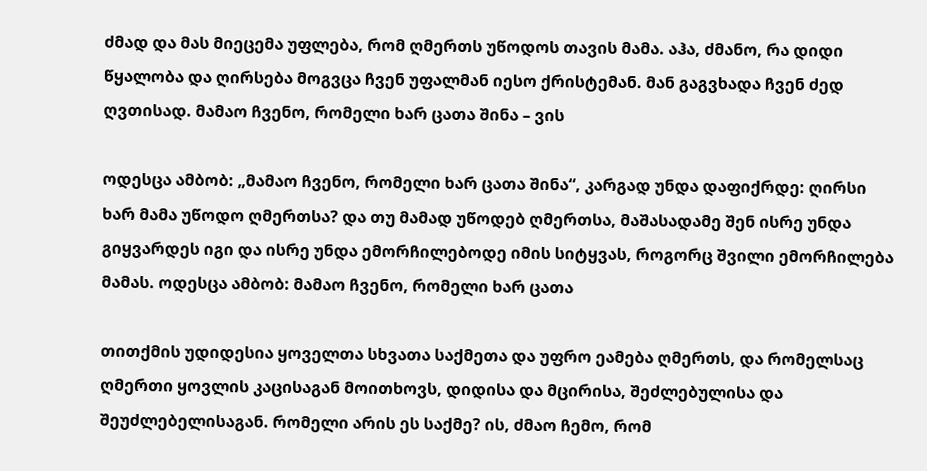ძმად და მას მიეცემა უფლება, რომ ღმერთს უწოდოს თავის მამა. აჰა, ძმანო, რა დიდი წყალობა და ღირსება მოგვცა ჩვენ უფალმან იესო ქრისტემან. მან გაგვხადა ჩვენ ძედ ღვთისად. მამაო ჩვენო, რომელი ხარ ცათა შინა – ვის

ოდესცა ამბობ: „მამაო ჩვენო, რომელი ხარ ცათა შინა“, კარგად უნდა დაფიქრდე: ღირსი ხარ მამა უწოდო ღმერთსა? და თუ მამად უწოდებ ღმერთსა, მაშასადამე შენ ისრე უნდა გიყვარდეს იგი და ისრე უნდა ემორჩილებოდე იმის სიტყვას, როგორც შვილი ემორჩილება მამას. ოდესცა ამბობ: მამაო ჩვენო, რომელი ხარ ცათა

თითქმის უდიდესია ყოველთა სხვათა საქმეთა და უფრო ეამება ღმერთს, და რომელსაც ღმერთი ყოვლის კაცისაგან მოითხოვს, დიდისა და მცირისა, შეძლებულისა და შეუძლებელისაგან. რომელი არის ეს საქმე? ის, ძმაო ჩემო, რომ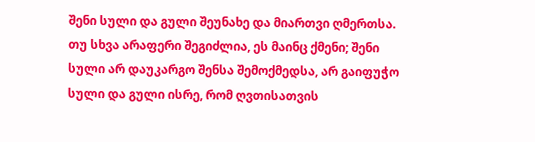შენი სული და გული შეუნახე და მიართვი ღმერთსა. თუ სხვა არაფერი შეგიძლია, ეს მაინც ქმენი; შენი სული არ დაუკარგო შენსა შემოქმედსა, არ გაიფუჭო სული და გული ისრე, რომ ღვთისათვის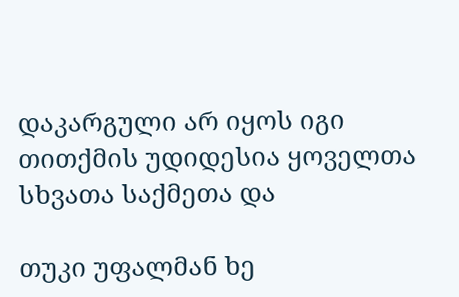დაკარგული არ იყოს იგი თითქმის უდიდესია ყოველთა სხვათა საქმეთა და

თუკი უფალმან ხე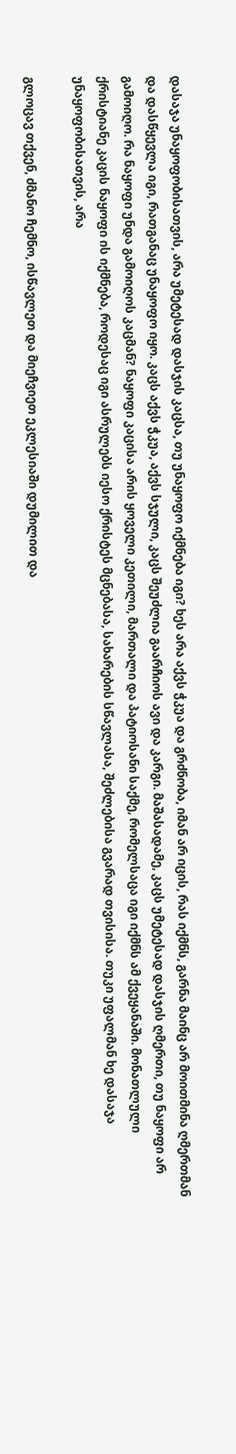დასაჯა უნაყოფობისათვის, არა უმეტესად დასჯის კაცსა, თუ უნაყოფო იქმნება იგი? ხეს არა აქვს ჭკუა და გრძნობა, იმან არ იცის, რას იქმნს, გარნა მაინც არ მოითმინა ღმერთმან და დასწყევლა იგი, რათგანაც უნაყოფო იყო. კაცს აქვს ჭკუა, აქვს სჯული, კაცს შეუძლია გაარჩიოს ავი და კარგი. მაშასადამე, კაცს უმეტესად დასჯის ღმერთი, თუ ნაყოფი არ გამოიღო. რა ნაყოფი უნდა გამოიღოს კაცმან? ნაყოფი კაცისა არის ყოველი კეთილი, მართალი და პატიოსანი საქმე, რომელსაცა იგი იქმნს ამ ქვეყანაში. მონათლული ქრისტიანე კაცის ნაყოფი ის იქმნება, როდესაც იგი ასრულებს იესო ქრისტეს მცნებასა, სახარების სწავლასა, შეძლებისა გვარად თვისისა. თუკი უფალმან ხე დასაჯა უნაყოფობისათვის, არა

გლოცავ თქვენ, ძმანო ჩემნო, ისწავლეთ და მიეჩვიეთ ეკლესიაში დუმილით და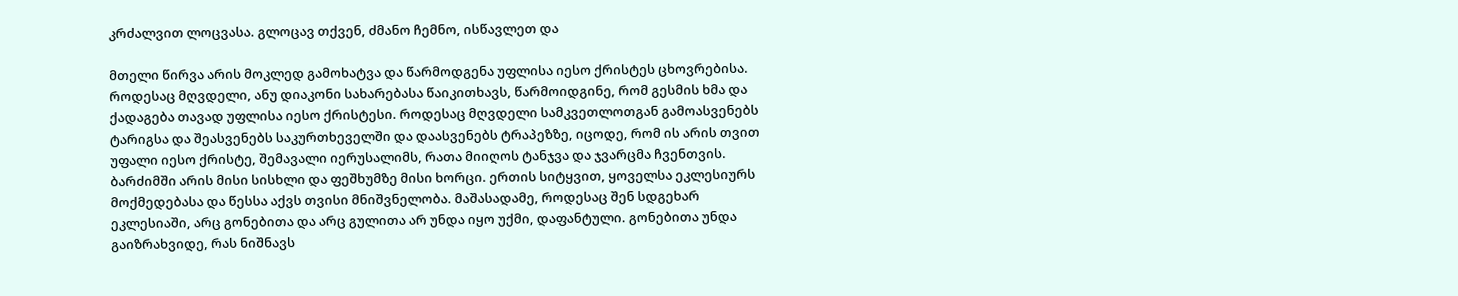კრძალვით ლოცვასა. გლოცავ თქვენ, ძმანო ჩემნო, ისწავლეთ და

მთელი წირვა არის მოკლედ გამოხატვა და წარმოდგენა უფლისა იესო ქრისტეს ცხოვრებისა. როდესაც მღვდელი, ანუ დიაკონი სახარებასა წაიკითხავს, წარმოიდგინე, რომ გესმის ხმა და ქადაგება თავად უფლისა იესო ქრისტესი. როდესაც მღვდელი სამკვეთლოთგან გამოასვენებს ტარიგსა და შეასვენებს საკურთხეველში და დაასვენებს ტრაპეზზე, იცოდე, რომ ის არის თვით უფალი იესო ქრისტე, შემავალი იერუსალიმს, რათა მიიღოს ტანჯვა და ჯვარცმა ჩვენთვის. ბარძიმში არის მისი სისხლი და ფეშხუმზე მისი ხორცი. ერთის სიტყვით, ყოველსა ეკლესიურს მოქმედებასა და წესსა აქვს თვისი მნიშვნელობა. მაშასადამე, როდესაც შენ სდგეხარ ეკლესიაში, არც გონებითა და არც გულითა არ უნდა იყო უქმი, დაფანტული. გონებითა უნდა გაიზრახვიდე, რას ნიშნავს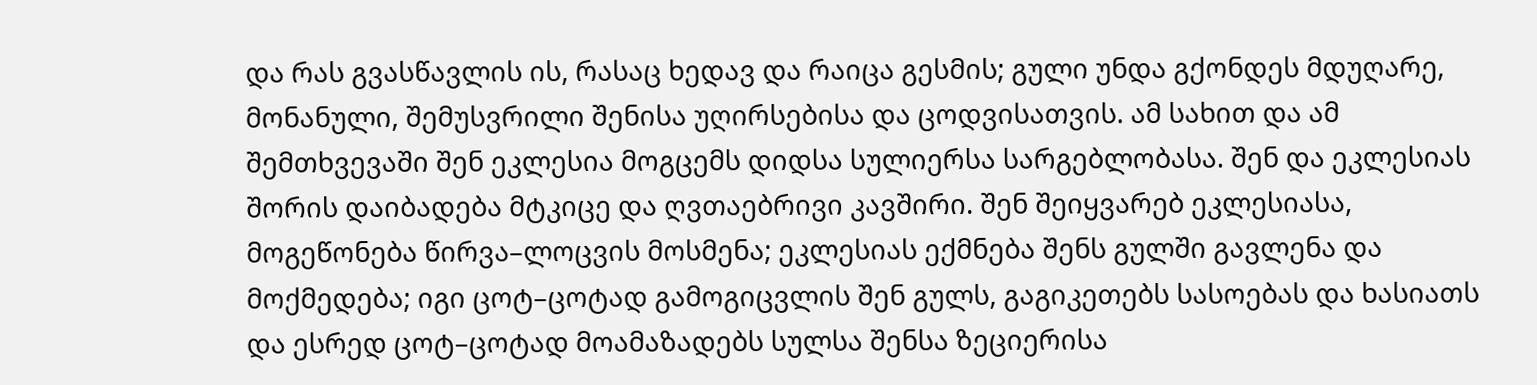და რას გვასწავლის ის, რასაც ხედავ და რაიცა გესმის; გული უნდა გქონდეს მდუღარე, მონანული, შემუსვრილი შენისა უღირსებისა და ცოდვისათვის. ამ სახით და ამ შემთხვევაში შენ ეკლესია მოგცემს დიდსა სულიერსა სარგებლობასა. შენ და ეკლესიას შორის დაიბადება მტკიცე და ღვთაებრივი კავშირი. შენ შეიყვარებ ეკლესიასა, მოგეწონება წირვა–ლოცვის მოსმენა; ეკლესიას ექმნება შენს გულში გავლენა და მოქმედება; იგი ცოტ–ცოტად გამოგიცვლის შენ გულს, გაგიკეთებს სასოებას და ხასიათს და ესრედ ცოტ–ცოტად მოამაზადებს სულსა შენსა ზეციერისა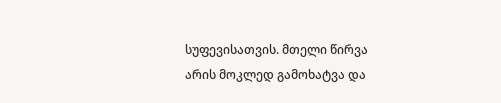სუფევისათვის. მთელი წირვა არის მოკლედ გამოხატვა და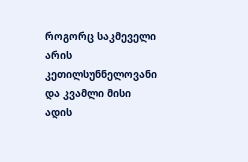როგორც საკმეველი არის კეთილსუნნელოვანი და კვამლი მისი ადის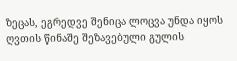ზეცას, ეგრედვე შენიცა ლოცვა უნდა იყოს ღვთის წინაშე შეზავებული გულის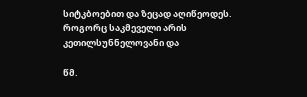სიტკბოებით და ზეცად აღიწეოდეს. როგორც საკმეველი არის კეთილსუნნელოვანი და

წმ.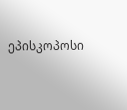ეპისკოპოსი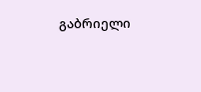გაბრიელი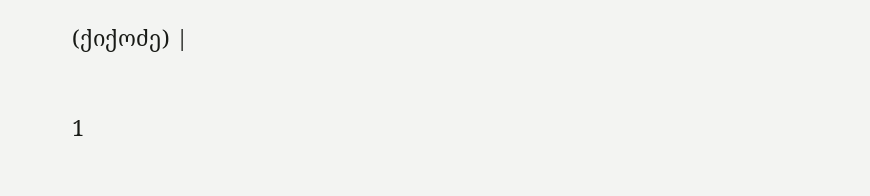(ქიქოძე) |

1